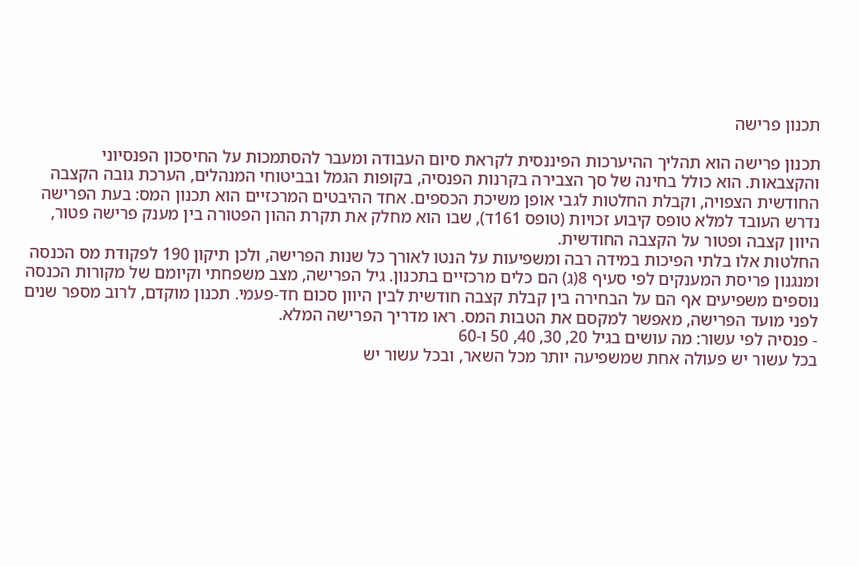תכנון פרישה

תכנון פרישה הוא תהליך ההיערכות הפיננסית לקראת סיום העבודה ומעבר להסתמכות על החיסכון הפנסיוני והקצבאות. הוא כולל בחינה של סך הצבירה בקרנות הפנסיה, בקופות הגמל ובביטוחי המנהלים, הערכת גובה הקצבה החודשית הצפויה, וקבלת החלטות לגבי אופן משיכת הכספים. אחד ההיבטים המרכזיים הוא תכנון המס: בעת הפרישה נדרש העובד למלא טופס קיבוע זכויות (טופס 161ד), שבו הוא מחלק את תקרת ההון הפטורה בין מענק פרישה פטור, היוון קצבה ופטור על הקצבה החודשית.
החלטות אלו בלתי הפיכות במידה רבה ומשפיעות על הנטו לאורך כל שנות הפרישה, ולכן תיקון 190 לפקודת מס הכנסה ומנגנון פריסת המענקים לפי סעיף 8(ג) הם כלים מרכזיים בתכנון. גיל הפרישה, מצב משפחתי וקיומם של מקורות הכנסה נוספים משפיעים אף הם על הבחירה בין קבלת קצבה חודשית לבין היוון סכום חד-פעמי. תכנון מוקדם, לרוב מספר שנים לפני מועד הפרישה, מאפשר למקסם את הטבות המס. ראו מדריך הפרישה המלא.
- פנסיה לפי עשור: מה עושים בגיל 20, 30, 40, 50 ו-60
בכל עשור יש פעולה אחת שמשפיעה יותר מכל השאר, ובכל עשור יש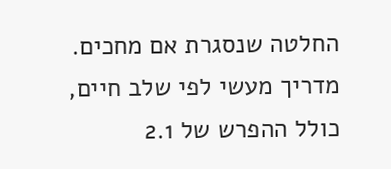החלטה שנסגרת אם מחכים. מדריך מעשי לפי שלב חיים, כולל ההפרש של 2.1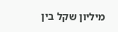מיליון שקל בין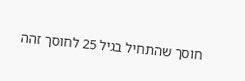חוסך שהתחיל בגיל 25 לחוסך זהה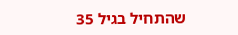שהתחיל בגיל 35